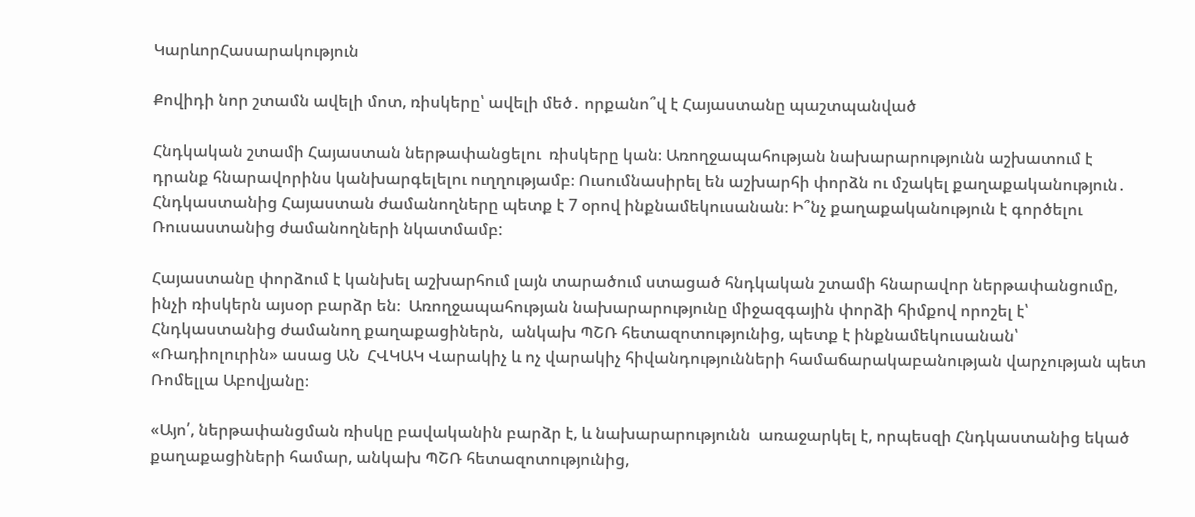ԿարևորՀասարակություն

Քովիդի նոր շտամն ավելի մոտ, ռիսկերը՝ ավելի մեծ․ որքանո՞վ է Հայաստանը պաշտպանված

Հնդկական շտամի Հայաստան ներթափանցելու  ռիսկերը կան։ Առողջապահության նախարարությունն աշխատում է դրանք հնարավորինս կանխարգելելու ուղղությամբ։ Ուսումնասիրել են աշխարհի փորձն ու մշակել քաղաքականություն․ Հնդկաստանից Հայաստան ժամանողները պետք է 7 օրով ինքնամեկուսանան։ Ի՞նչ քաղաքականություն է գործելու Ռուսաստանից ժամանողների նկատմամբ:

Հայաստանը փորձում է կանխել աշխարհում լայն տարածում ստացած հնդկական շտամի հնարավոր ներթափանցումը, ինչի ռիսկերն այսօր բարձր են։  Առողջապահության նախարարությունը միջազգային փորձի հիմքով որոշել է՝ Հնդկաստանից ժամանող քաղաքացիներն,  անկախ ՊՇՌ հետազոտությունից, պետք է ինքնամեկուսանան՝ «Ռադիոլուրին» ասաց ԱՆ  ՀՎԿԱԿ Վարակիչ և ոչ վարակիչ հիվանդությունների համաճարակաբանության վարչության պետ Ռոմելլա Աբովյանը։

«Այո՛, ներթափանցման ռիսկը բավականին բարձր է, և նախարարությունն  առաջարկել է, որպեսզի Հնդկաստանից եկած քաղաքացիների համար, անկախ ՊՇՌ հետազոտությունից,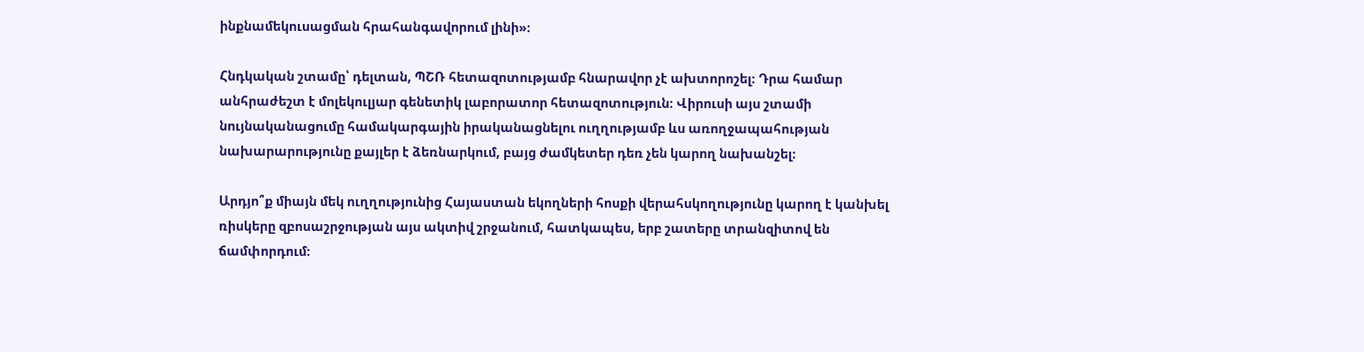ինքնամեկուսացման հրահանգավորում լինի»։

Հնդկական շտամը՝ դելտան, ՊՇՌ հետազոտությամբ հնարավոր չէ ախտորոշել։ Դրա համար անհրաժեշտ է մոլեկուլյար գենետիկ լաբորատոր հետազոտություն։ Վիրուսի այս շտամի նույնականացումը համակարգային իրականացնելու ուղղությամբ ևս առողջապահության նախարարությունը քայլեր է ձեռնարկում, բայց ժամկետեր դեռ չեն կարող նախանշել։

Արդյո՞ք միայն մեկ ուղղությունից Հայաստան եկողների հոսքի վերահսկողությունը կարող է կանխել ռիսկերը զբոսաշրջության այս ակտիվ շրջանում, հատկապես, երբ շատերը տրանզիտով են ճամփորդում։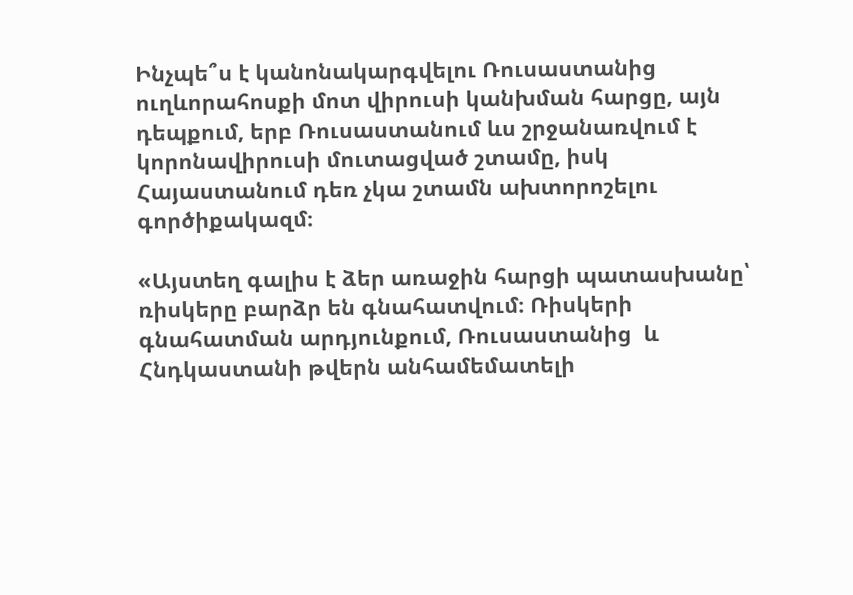Ինչպե՞ս է կանոնակարգվելու Ռուսաստանից ուղևորահոսքի մոտ վիրուսի կանխման հարցը, այն դեպքում, երբ Ռուսաստանում ևս շրջանառվում է կորոնավիրուսի մուտացված շտամը, իսկ Հայաստանում դեռ չկա շտամն ախտորոշելու գործիքակազմ։

«Այստեղ գալիս է ձեր առաջին հարցի պատասխանը՝ ռիսկերը բարձր են գնահատվում։ Ռիսկերի գնահատման արդյունքում, Ռուսաստանից  և Հնդկաստանի թվերն անհամեմատելի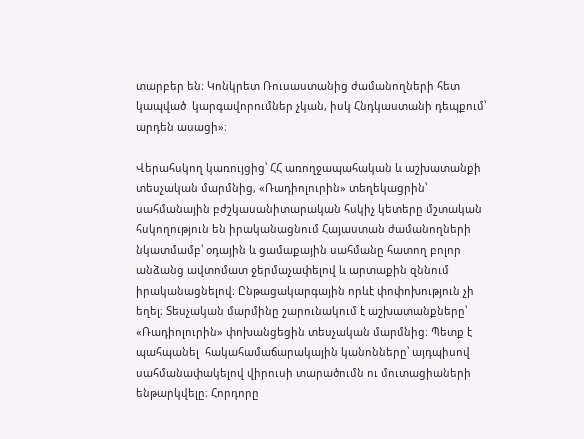տարբեր են։ Կոնկրետ Ռուսաստանից ժամանողների հետ կապված  կարգավորումներ չկան, իսկ Հնդկաստանի դեպքում՝ արդեն ասացի»։

Վերահսկող կառույցից՝ ՀՀ առողջապահական և աշխատանքի տեսչական մարմնից, «Ռադիոլուրին» տեղեկացրին՝ սահմանային բժշկասանիտարական հսկիչ կետերը մշտական հսկողություն են իրականացնում Հայաստան ժամանողների նկատմամբ՝ օդային և ցամաքային սահմանը հատող բոլոր անձանց ավտոմատ ջերմաչափելով և արտաքին զննում իրականացնելով։ Ընթացակարգային որևէ փոփոխություն չի եղել։ Տեսչական մարմինը շարունակում է աշխատանքները՝ «Ռադիոլուրին» փոխանցեցին տեսչական մարմնից։ Պետք է պահպանել  հակահամաճարակային կանոնները՝ այդպիսով սահմանափակելով վիրուսի տարածումն ու մուտացիաների  ենթարկվելը։ Հորդորը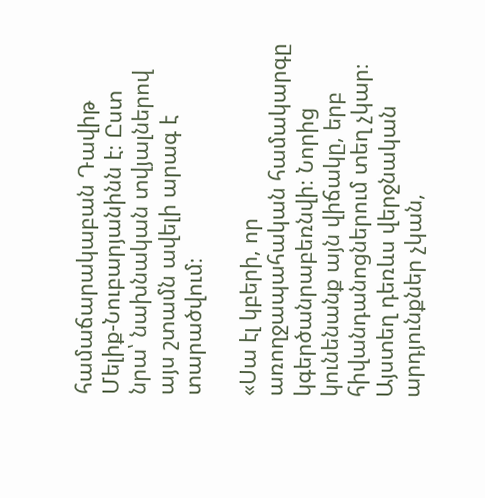համաճարակաբան Դավիթ Մելիք-Նուբարյանինն է։ Ըստ նրա՝ նախնական տվյալներով այս շտամն ավելի արագ է տարածվում։

«Սա էլ կբերի, որ առողջապահական համակարգը կգերծանրաբեռնվի։ Նորից կունենանք այն վիճակը, երբ հիվանդանոցներում տեղ չկար։ Այստեղ դեռևս վերջնական արդյունքներ չկան,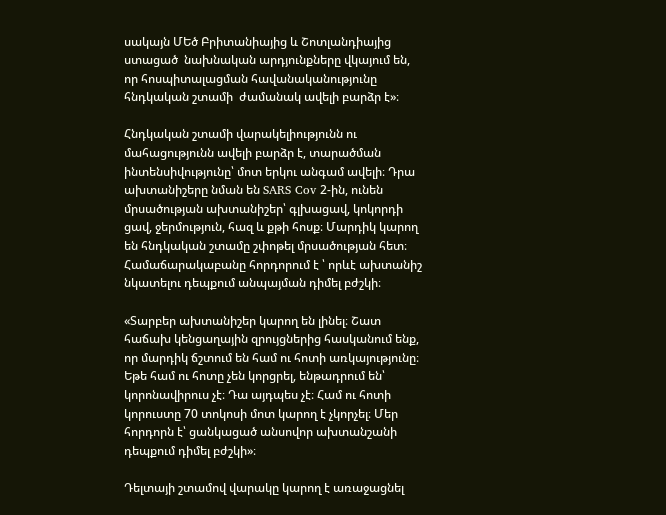սակայն ՄԵծ Բրիտանիայից և Շոտլանդիայից  ստացած  նախնական արդյունքները վկայում են, որ հոսպիտալացման հավանականությունը հնդկական շտամի  ժամանակ ավելի բարձր է»։

Հնդկական շտամի վարակելիությունն ու մահացությունն ավելի բարձր է, տարածման ինտենսիվությունը՝ մոտ երկու անգամ ավելի։ Դրա ախտանիշերը նման են SARS Cov 2-ին, ունեն մրսածության ախտանիշեր՝ գլխացավ, կոկորդի ցավ, ջերմություն, հազ և քթի հոսք։ Մարդիկ կարող են հնդկական շտամը շփոթել մրսածության հետ։ Համաճարակաբանը հորդորում է ՝ որևէ ախտանիշ նկատելու դեպքում անպայման դիմել բժշկի։

«Տարբեր ախտանիշեր կարող են լինել։ Շատ հաճախ կենցաղային զրույցներից հասկանում ենք, որ մարդիկ ճշտում են համ ու հոտի առկայությունը։ Եթե համ ու հոտը չեն կորցրել, ենթադրում են՝ կորոնավիրուս չէ։ Դա այդպես չէ։ Համ ու հոտի կորուստը 70 տոկոսի մոտ կարող է չկորչել։ Մեր հորդորն է՝ ցանկացած անսովոր ախտանշանի դեպքում դիմել բժշկի»։

Դելտայի շտամով վարակը կարող է առաջացնել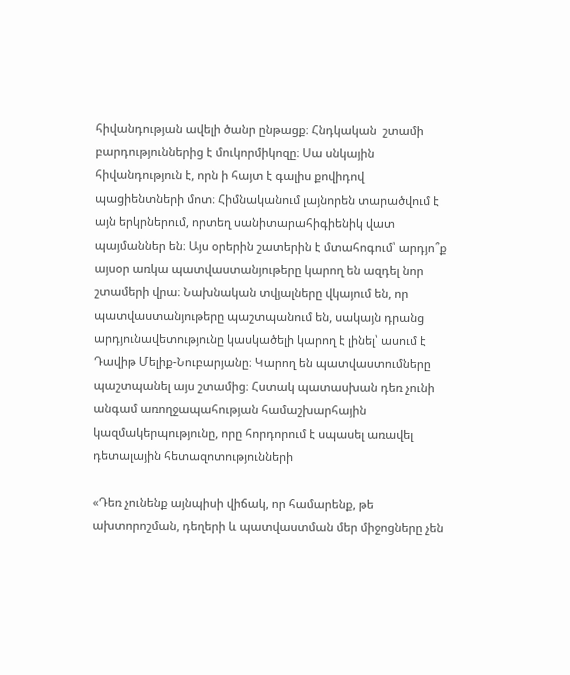հիվանդության ավելի ծանր ընթացք։ Հնդկական  շտամի բարդություններից է մուկորմիկոզը։ Սա սնկային հիվանդություն է, որն ի հայտ է գալիս քովիդով պացիենտների մոտ։ Հիմնականում լայնորեն տարածվում է այն երկրներում, որտեղ սանիտարահիգիենիկ վատ պայմաններ են։ Այս օրերին շատերին է մտահոգում՝ արդյո՞ք այսօր առկա պատվաստանյութերը կարող են ազդել նոր շտամերի վրա։ Նախնական տվյալները վկայում են, որ պատվաստանյութերը պաշտպանում են, սակայն դրանց արդյունավետությունը կասկածելի կարող է լինել՝ ասում է Դավիթ Մելիք-Նուբարյանը։ Կարող են պատվաստումները պաշտպանել այս շտամից։ Հստակ պատասխան դեռ չունի անգամ առողջապահության համաշխարհային կազմակերպությունը, որը հորդորում է սպասել առավել դետալային հետազոտությունների

«Դեռ չունենք այնպիսի վիճակ, որ համարենք, թե ախտորոշման, դեղերի և պատվաստման մեր միջոցները չեն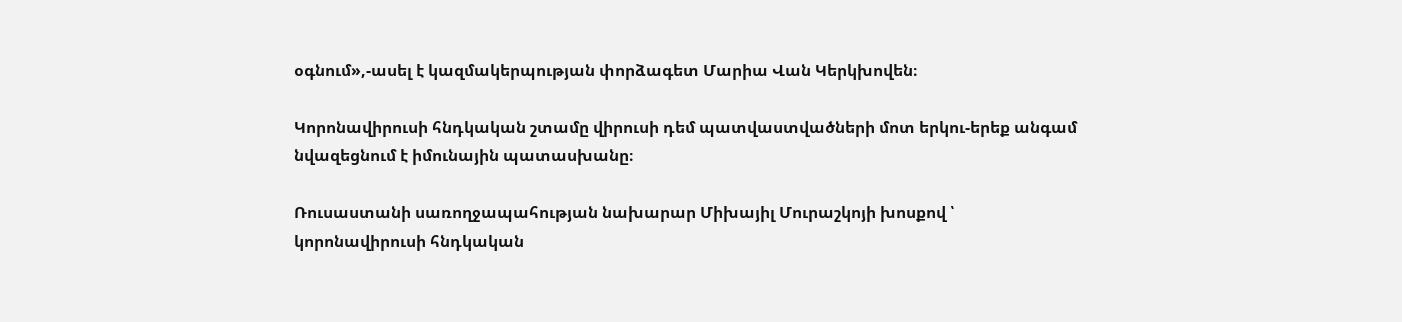օգնում»,-ասել է կազմակերպության փորձագետ Մարիա Վան Կերկխովեն։

Կորոնավիրուսի հնդկական շտամը վիրուսի դեմ պատվաստվածների մոտ երկու-երեք անգամ նվազեցնում է իմունային պատասխանը։

Ռուսաստանի սառողջապահության նախարար Միխայիլ Մուրաշկոյի խոսքով ՝ կորոնավիրուսի հնդկական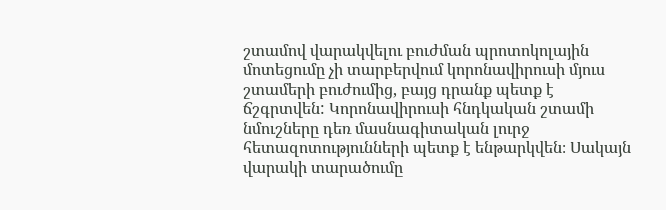շտամով վարակվելու բուժման պրոտոկոլային մոտեցումը չի տարբերվում կորոնավիրուսի մյուս շտամերի բուժումից, բայց դրանք պետք է ճշգրտվեն: Կորոնավիրուսի հնդկական շտամի նմուշները դեռ մասնագիտական լուրջ հետազոտությունների պետք է ենթարկվեն։ Սակայն վարակի տարածումը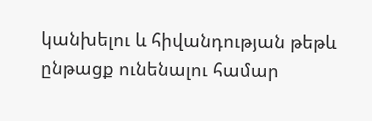կանխելու և հիվանդության թեթև ընթացք ունենալու համար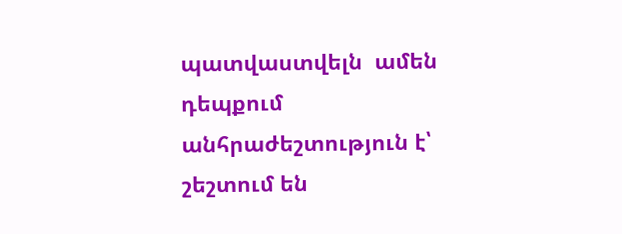պատվաստվելն  ամեն դեպքում անհրաժեշտություն է՝ շեշտում են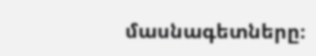մասնագետները։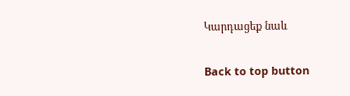Կարդացեք նաև

Back to top button